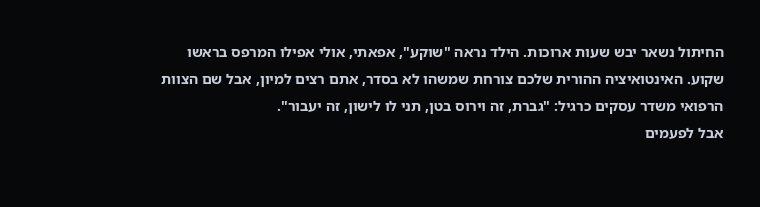החיתול נשאר יבש שעות ארוכות. הילד נראה "שוקע", אפאתי, אולי אפילו המרפס בראשו שקוע. האינטואיציה ההורית שלכם צורחת שמשהו לא בסדר, אתם רצים למיון, אבל שם הצוות הרפואי משדר עסקים כרגיל: "גברת, זה וירוס בטן, תני לו לישון, זה יעבור".
אבל לפעמים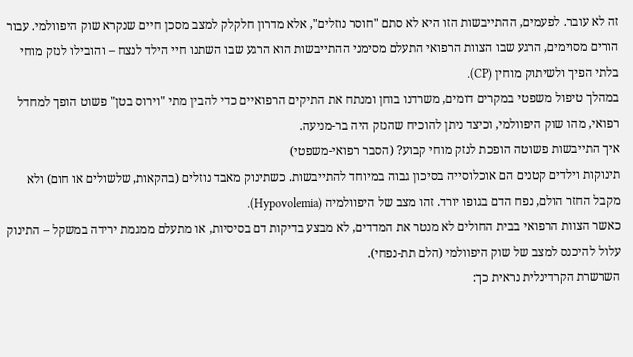זה לא עובר. לפעמים, ההתייבשות הזו היא לא סתם "חוסר נוזלים", אלא מדרון חלקלק למצב מסכן חיים שנקרא שוק היפוולמי. עבור הורים מסוימים, הרגע שבו הצוות הרפואי התעלם מסימני ההתייבשות הוא הרגע שבו השתנו חיי הילד לנצח – והובילו לנזק מוחי בלתי הפיך ולשיתוק מוחין (CP).
במהלך טיפול משפטי במקרים דומים, משרדנו בוחן ומנתח את התיקים הרפואיים כדי להבין מתי "וירוס בטן" פשוט הופך למחדל רפואי, מהו שוק היפוולמי, וכיצד ניתן להוכיח שהנזק היה בר-מניעה.
איך התייבשות פשוטה הופכת לנזק מוחי קבוע? (הסבר רפואי-משפטי)
תינוקות וילדים קטנים הם אוכלוסייה בסיכון גבוה במיוחד להתייבשות. כשתינוק מאבד נוזלים (בהקאות, שלשולים או חום) ולא מקבל החזר הולם, נפח הדם בגופו יורד. זהו מצב של היפוולמיה (Hypovolemia).
כאשר הצוות הרפואי בבית החולים לא מנטר את המדדים, לא מבצע בדיקות דם בסיסיות, או מתעלם ממגמת ירידה במשקל – התינוק עלול להיכנס למצב של שוק היפוולמי (הלם תת-נפחי).
השרשרת הקרדינלית נראית כך: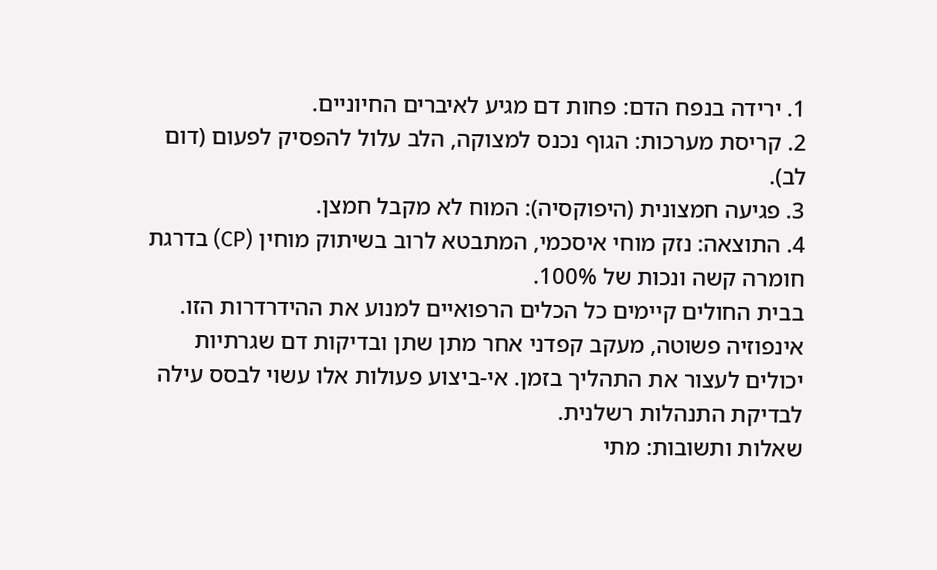1. ירידה בנפח הדם: פחות דם מגיע לאיברים החיוניים.
2. קריסת מערכות: הגוף נכנס למצוקה, הלב עלול להפסיק לפעום (דום לב).
3. פגיעה חמצונית (היפוקסיה): המוח לא מקבל חמצן.
4. התוצאה: נזק מוחי איסכמי, המתבטא לרוב בשיתוק מוחין (CP) בדרגת חומרה קשה ונכות של 100%.
בבית החולים קיימים כל הכלים הרפואיים למנוע את ההידרדרות הזו. אינפוזיה פשוטה, מעקב קפדני אחר מתן שתן ובדיקות דם שגרתיות יכולים לעצור את התהליך בזמן. אי-ביצוע פעולות אלו עשוי לבסס עילה לבדיקת התנהלות רשלנית.
שאלות ותשובות: מתי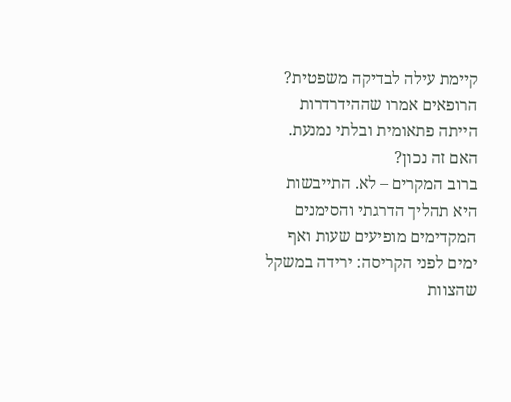קיימת עילה לבדיקה משפטית?
הרופאים אמרו שההידרדרות הייתה פתאומית ובלתי נמנעת. האם זה נכון?
ברוב המקרים – לא. התייבשות היא תהליך הדרגתי והסימנים המקדימים מופיעים שעות ואף ימים לפני הקריסה: ירידה במשקל שהצוות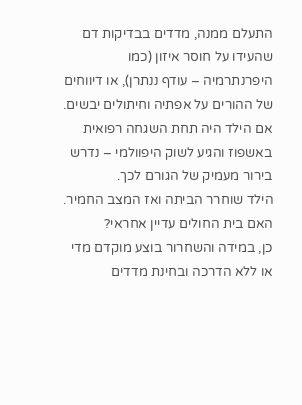התעלם ממנה, מדדים בבדיקות דם שהעידו על חוסר איזון (כמו היפרנתרמיה – עודף ננתרן), או דיווחים של ההורים על אפתיה וחיתולים יבשים. אם הילד היה תחת השגחה רפואית באשפוז והגיע לשוק היפוולמי – נדרש בירור מעמיק של הגורם לכך.
הילד שוחרר הביתה ואז המצב החמיר. האם בית החולים עדיין אחראי?
כן, במידה והשחרור בוצע מוקדם מדי או ללא הדרכה ובחינת מדדים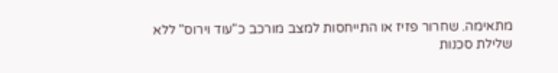מתאימה. שחרור פזיז או התייחסות למצב מורכב כ"עוד וירוס" ללא שלילת סכנות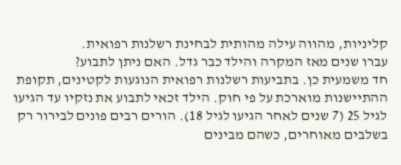קליניות, מהווה עילה מהותית לבחינת רשלנות רפואית.
עברו שנים מאז המקרה והילד כבר גדל. האם ניתן לתבוע?
חד משמעית כן. בתביעות רשלנות רפואית הנוגעות לקטינים, תקופת ההתיישנות מוארכת על פי חוק. הילד זכאי לתבוע את נזקיו עד הגיעו לגיל 25 (7 שנים לאחר הגיעו לגיל 18). הורים רבים פונים לבירור רק בשלבים מאוחרים, כשהם מבינים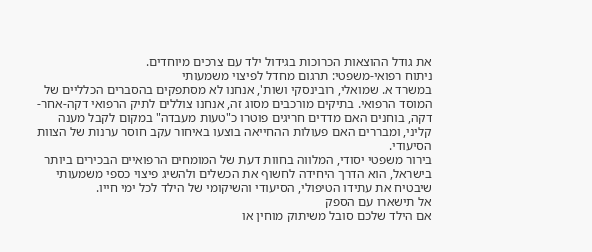את גודל ההוצאות הכרוכות בגידול ילד עם צרכים מיוחדים.
ניתוח רפואי-משפטי: תרגום מחדל לפיצוי משמעותי
במשרד א. שמואלי, רובינסקי ושות', אנחנו לא מסתפקים בהסברים הכלליים של המוסד הרפואי. בתיקים מורכבים מסוג זה, אנחנו צוללים לתיק הרפואי דקה-אחר-דקה, בוחנים האם מדדים חריגים פוטרו כ"טעות מעבדה" במקום לקבל מענה קליני, ומבררים האם פעולות ההחייאה בוצעו באיחור עקב חוסר ערנות של הצוות הסיעודי.
בירור משפטי יסודי, המלווה בחוות דעת של המומחים הרפואיים הבכירים ביותר בישראל, הוא הדרך היחידה לחשוף את הכשלים ולהשיג פיצוי כספי משמעותי שיבטיח את עתידו הטיפולי, הסיעודי והשיקומי של הילד לכל ימי חייו.
אל תישארו עם הספק
אם הילד שלכם סובל משיתוק מוחין או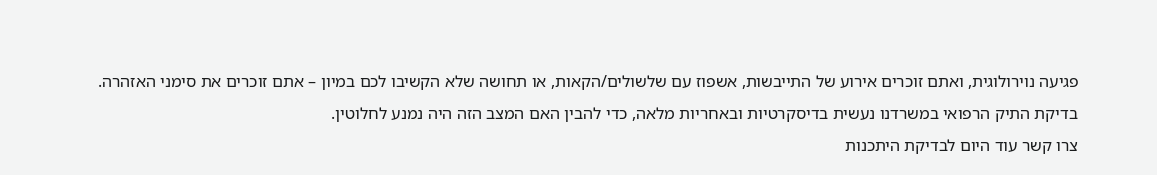פגיעה נוירולוגית, ואתם זוכרים אירוע של התייבשות, אשפוז עם שלשולים/הקאות, או תחושה שלא הקשיבו לכם במיון – אתם זוכרים את סימני האזהרה.
בדיקת התיק הרפואי במשרדנו נעשית בדיסקרטיות ובאחריות מלאה, כדי להבין האם המצב הזה היה נמנע לחלוטין.
צרו קשר עוד היום לבדיקת היתכנות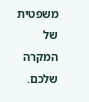משפטית של המקרה שלכם.